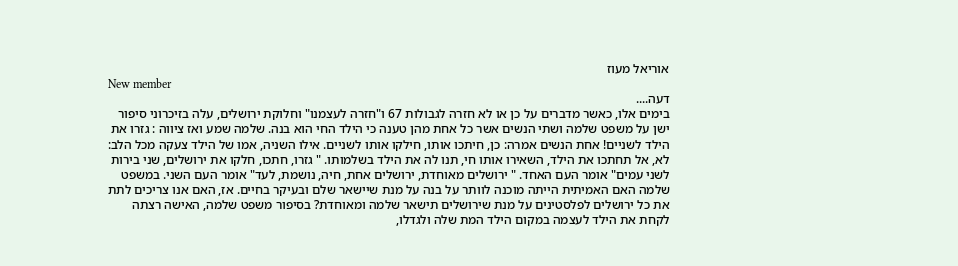אוריאל מעוז
New member
דעה....
בימים אלו, כאשר מדברים על כן או לא חזרה לגבולות 67 ו"חזרה לעצמנו" וחלוקת ירושלים, עלה בזיכרוני סיפור ישן על משפט שלמה ושתי הנשים אשר כל אחת מהן טענה כי הילד החי הוא בנה. שלמה שמע ואז ציווה : גזרו את הילד לשניים! אחת הנשים אמרה: כן, חיתכו אותו, חילקו אותו לשניים. אילו השניה, אמו של הילד צעקה מכל הלב: לא, אל תחתכו את הילד, השאירו אותו חי, תנו לה את הילד בשלמותו. " גזרו, חתכו, חלקו את ירושלים, שני בירות לשני עמים" אומר העם האחד. " ירושלים מאוחדת, ירושלים אחת, חיה, נושמת, לעד" אומר העם השני. במשפט שלמה האם האמיתית הייתה מוכנה לוותר על בנה על מנת שיישאר שלם ובעיקר בחיים. אז, האם אנו צריכים לתת את כל ירושלים לפלסטינים על מנת שירושלים תישאר שלמה ומאוחדת? בסיפור משפט שלמה, האישה רצתה לקחת את הילד לעצמה במקום הילד המת שלה ולגדלו,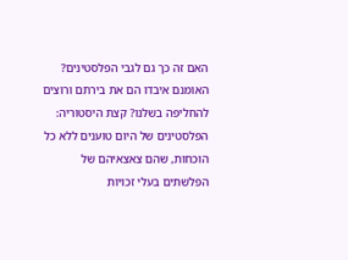האם זה כך גם לגבי הפלסטינים? האומנם איבדו הם את בירתם ורוצים להחליפה בשלנו? קצת היסטוריה: הפלסטינים של היום טוענים ללא כל הוכחות, שהם צאצאיהם של הפלשתים בעלי זכויות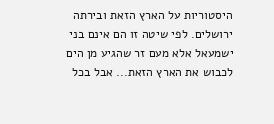היסטוריות על הארץ הזאת ובירתה ירושלים. לפי שיטה זו הם אינם בני ישמעאל אלא מעם זר שהגיע מן הים לכבוש את הארץ הזאת... אבל בכל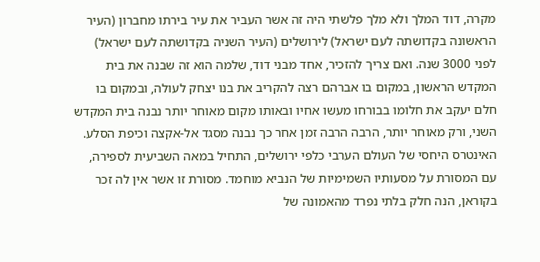מקרה, דוד המלך ולא מלך פלשתי היה זה אשר העביר את עיר בירתו מחברון (העיר הראשונה בקדושתה לעם ישראל) לירושלים (העיר השניה בקדושתה לעם ישראל) לפני 3000 שנה. ואם צריך להזכיר, אחד מבני דוד, שלמה הוא זה שבנה את בית המקדש הראשון, במקום בו אברהם רצה להקריב את בנו יצחק לעולה, ובמקום בו חלם יעקב את חלומו בבורחו מעשו אחיו ובאותו מקום מאוחר יותר נבנה בית המקדש השני, ורק מאוחר יותר, הרבה הרבה זמן אחר כך נבנה מסגד אל-אקצה וכיפת הסלע. האינטרס היחסי של העולם הערבי כלפי ירושלים, התחיל במאה השביעית לספירה, עם המסורת על מסעותיו השמימיות של הנביא מוחמד. מסורת זו אשר אין לה זכר בקוראן, הנה חלק בלתי נפרד מהאמונה של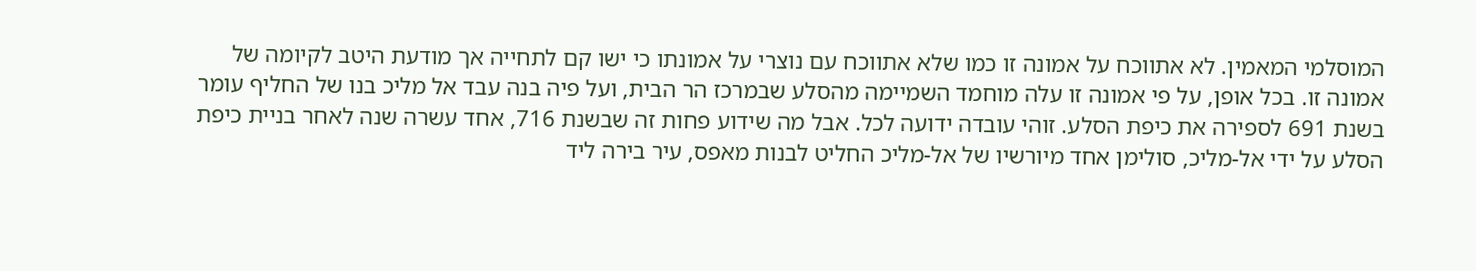המוסלמי המאמין. לא אתווכח על אמונה זו כמו שלא אתווכח עם נוצרי על אמונתו כי ישו קם לתחייה אך מודעת היטב לקיומה של אמונה זו. בכל אופן, על פי אמונה זו עלה מוחמד השמיימה מהסלע שבמרכז הר הבית, ועל פיה בנה עבד אל מליכ בנו של החליף עומר בשנת 691 לספירה את כיפת הסלע. זוהי עובדה ידועה לכל. אבל מה שידוע פחות זה שבשנת 716, אחד עשרה שנה לאחר בניית כיפת הסלע על ידי אל-מליכ, סולימן אחד מיורשיו של אל-מליכ החליט לבנות מאפס, עיר בירה ליד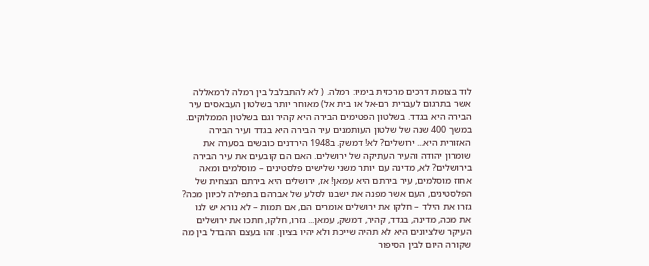לוד בצומת דרכים מרכזית בימיו: רמלה. ( לא להתבלבל בין רמלה לרמאללה אשר בתרגום לעברית רם-אל או בית אל) מאוחר יותר בשלטון העבאסים עיר הבירה היא בגדד. בשלטון הפטימים הבירה היא קהיר וגם בשלטון הממלוקים. במשך 400 שנה של שלטון העותמנים עיר הבירה היא בגדד ועיר הבירה האזורית היא... ירושלים? לא! דמשק. ב1948 הירדנים כובשים בסערה את שומרון יהודה והעיר העתיקה של ירושלים. האם הם קובעים את עיר הבירה בירושלים? לא, מדינה עם יותר משני שלישים פלסטינים – מוסלמים ומאה אחוז מוסלמים, עיר בירתם היא עמאן! אז, ירושלים היא בירתם הנצחית של הפלסטינים, העם אשר מפנה את ישבנו לסלע של אברהם בתפילה לכיוון מכה? גזרו את הילד – חלקו את ירושלים אומרים הם, אם תמות – לא נורא יש לנו את מכה, מדינה, בגדד, קהיר, דמשק, עמאן... גזרו, חלקו, חתכו את ירושלים העיקר שלציונים היא לא תהיה שייכת ולא יהיו בציון. זהו בעצם ההבדל בין מה שקורה היום לבין הסיפור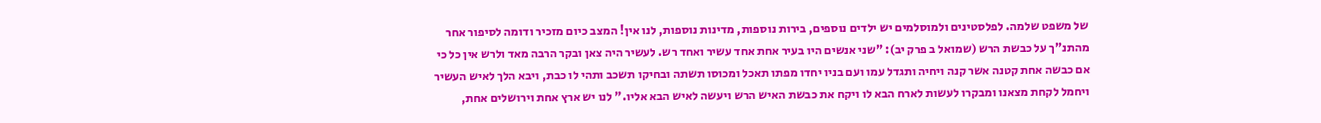של משפט שלמה. לפלסטינים ולמוסלמים יש ילדים נוספים, בירות נוספות, מדינות נוספות, לנו אין! המצב כיום מזכיר ודומה לסיפור אחר מהתנ"ך על כבשת הרש (שמואל ב פרק יב): "שני אנשים היו בעיר אחת אחד עשיר ואחד רש. לעשיר היה צאן ובקר הרבה מאד ולרש אין כל כי אם כבשה אחת קטנה אשר קנה ויחיה ותגדל עמו ועם בניו יחדו מפתו תאכל ומכוסו תשתה ובחיקו תשכב ותהי לו כבת, ויבא הלך לאיש העשיר ויחמל לקחת מצאנו ומבקרו לעשות לארח הבא לו ויקח את כבשת האיש הרש ויעשה לאיש הבא אליו." לנו יש ארץ אחת וירושלים אחת,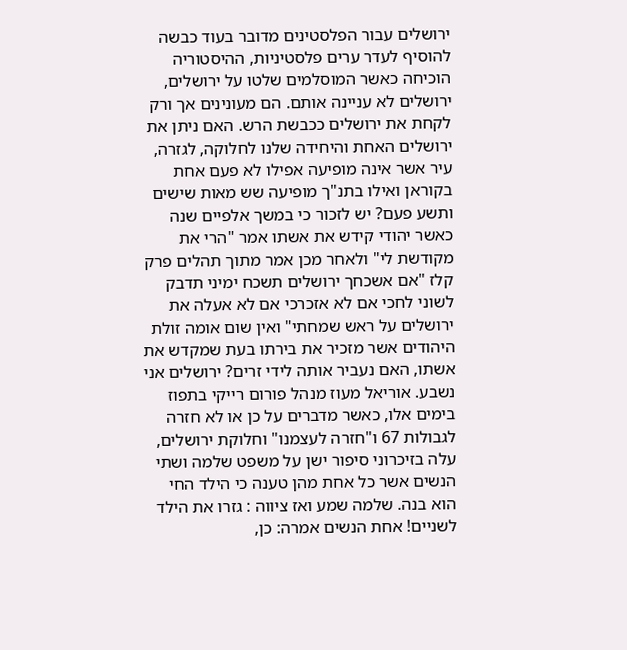ירושלים עבור הפלסטינים מדובר בעוד כבשה להוסיף לעדר ערים פלסטיניות, ההיסטוריה הוכיחה כאשר המוסלמים שלטו על ירושלים, ירושלים לא עניינה אותם. הם מעונינים אך ורק לקחת את ירושלים ככבשת הרש. האם ניתן את ירושלים האחת והיחידה שלנו לחלוקה, לגזרה, עיר אשר אינה מופיעה אפילו לא פעם אחת בקוראן ואילו בתנ"ך מופיעה שש מאות שישים ותשע פעם? יש לזכור כי במשך אלפיים שנה כאשר יהודי קידש את אשתו אמר "הרי את מקודשת לי" ולאחר מכן אמר מתוך תהלים פרק קלז "אם אשכחך ירושלים תשכח ימיני תדבק לשוני לחכי אם לא אזכרכי אם לא אעלה את ירושלים על ראש שמחתי" ואין שום אומה זולת היהודים אשר מזכיר את בירתו בעת שמקדש את אשתו, האם נעביר אותה לידי זרים? ירושלים אני נשבע. אוריאל מעוז מנהל פורום רייקי בתפוז
בימים אלו, כאשר מדברים על כן או לא חזרה לגבולות 67 ו"חזרה לעצמנו" וחלוקת ירושלים, עלה בזיכרוני סיפור ישן על משפט שלמה ושתי הנשים אשר כל אחת מהן טענה כי הילד החי הוא בנה. שלמה שמע ואז ציווה : גזרו את הילד לשניים! אחת הנשים אמרה: כן,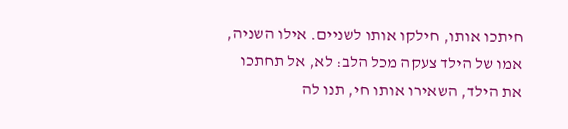חיתכו אותו, חילקו אותו לשניים. אילו השניה, אמו של הילד צעקה מכל הלב: לא, אל תחתכו את הילד, השאירו אותו חי, תנו לה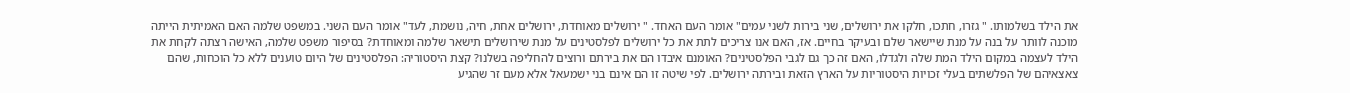את הילד בשלמותו. " גזרו, חתכו, חלקו את ירושלים, שני בירות לשני עמים" אומר העם האחד. " ירושלים מאוחדת, ירושלים אחת, חיה, נושמת, לעד" אומר העם השני. במשפט שלמה האם האמיתית הייתה מוכנה לוותר על בנה על מנת שיישאר שלם ובעיקר בחיים. אז, האם אנו צריכים לתת את כל ירושלים לפלסטינים על מנת שירושלים תישאר שלמה ומאוחדת? בסיפור משפט שלמה, האישה רצתה לקחת את הילד לעצמה במקום הילד המת שלה ולגדלו, האם זה כך גם לגבי הפלסטינים? האומנם איבדו הם את בירתם ורוצים להחליפה בשלנו? קצת היסטוריה: הפלסטינים של היום טוענים ללא כל הוכחות, שהם צאצאיהם של הפלשתים בעלי זכויות היסטוריות על הארץ הזאת ובירתה ירושלים. לפי שיטה זו הם אינם בני ישמעאל אלא מעם זר שהגיע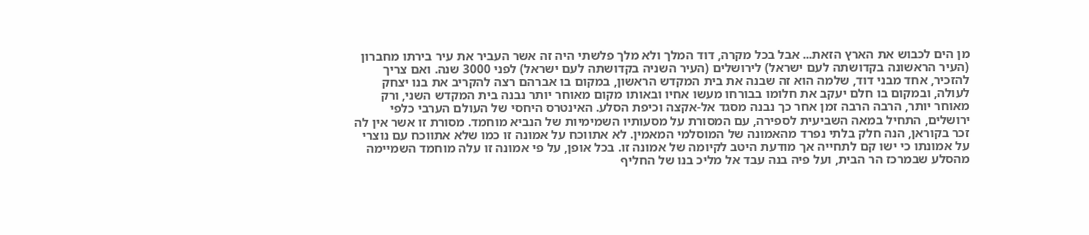מן הים לכבוש את הארץ הזאת... אבל בכל מקרה, דוד המלך ולא מלך פלשתי היה זה אשר העביר את עיר בירתו מחברון (העיר הראשונה בקדושתה לעם ישראל) לירושלים (העיר השניה בקדושתה לעם ישראל) לפני 3000 שנה. ואם צריך להזכיר, אחד מבני דוד, שלמה הוא זה שבנה את בית המקדש הראשון, במקום בו אברהם רצה להקריב את בנו יצחק לעולה, ובמקום בו חלם יעקב את חלומו בבורחו מעשו אחיו ובאותו מקום מאוחר יותר נבנה בית המקדש השני, ורק מאוחר יותר, הרבה הרבה זמן אחר כך נבנה מסגד אל-אקצה וכיפת הסלע. האינטרס היחסי של העולם הערבי כלפי ירושלים, התחיל במאה השביעית לספירה, עם המסורת על מסעותיו השמימיות של הנביא מוחמד. מסורת זו אשר אין לה זכר בקוראן, הנה חלק בלתי נפרד מהאמונה של המוסלמי המאמין. לא אתווכח על אמונה זו כמו שלא אתווכח עם נוצרי על אמונתו כי ישו קם לתחייה אך מודעת היטב לקיומה של אמונה זו. בכל אופן, על פי אמונה זו עלה מוחמד השמיימה מהסלע שבמרכז הר הבית, ועל פיה בנה עבד אל מליכ בנו של החליף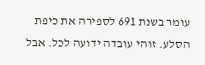עומר בשנת 691 לספירה את כיפת הסלע. זוהי עובדה ידועה לכל. אבל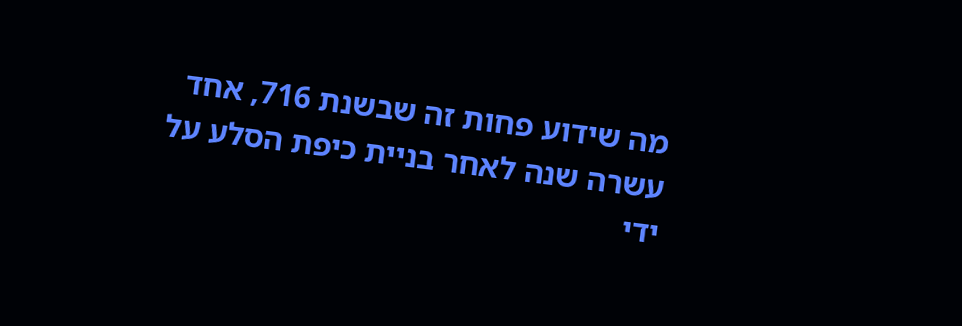מה שידוע פחות זה שבשנת 716, אחד עשרה שנה לאחר בניית כיפת הסלע על ידי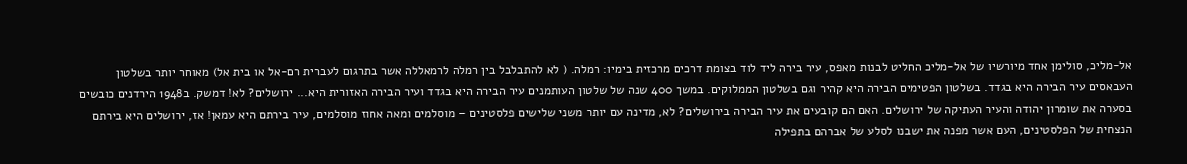אל-מליכ, סולימן אחד מיורשיו של אל-מליכ החליט לבנות מאפס, עיר בירה ליד לוד בצומת דרכים מרכזית בימיו: רמלה. ( לא להתבלבל בין רמלה לרמאללה אשר בתרגום לעברית רם-אל או בית אל) מאוחר יותר בשלטון העבאסים עיר הבירה היא בגדד. בשלטון הפטימים הבירה היא קהיר וגם בשלטון הממלוקים. במשך 400 שנה של שלטון העותמנים עיר הבירה היא בגדד ועיר הבירה האזורית היא... ירושלים? לא! דמשק. ב1948 הירדנים כובשים בסערה את שומרון יהודה והעיר העתיקה של ירושלים. האם הם קובעים את עיר הבירה בירושלים? לא, מדינה עם יותר משני שלישים פלסטינים – מוסלמים ומאה אחוז מוסלמים, עיר בירתם היא עמאן! אז, ירושלים היא בירתם הנצחית של הפלסטינים, העם אשר מפנה את ישבנו לסלע של אברהם בתפילה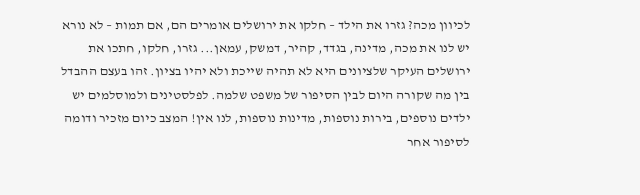לכיוון מכה? גזרו את הילד – חלקו את ירושלים אומרים הם, אם תמות – לא נורא יש לנו את מכה, מדינה, בגדד, קהיר, דמשק, עמאן... גזרו, חלקו, חתכו את ירושלים העיקר שלציונים היא לא תהיה שייכת ולא יהיו בציון. זהו בעצם ההבדל בין מה שקורה היום לבין הסיפור של משפט שלמה. לפלסטינים ולמוסלמים יש ילדים נוספים, בירות נוספות, מדינות נוספות, לנו אין! המצב כיום מזכיר ודומה לסיפור אחר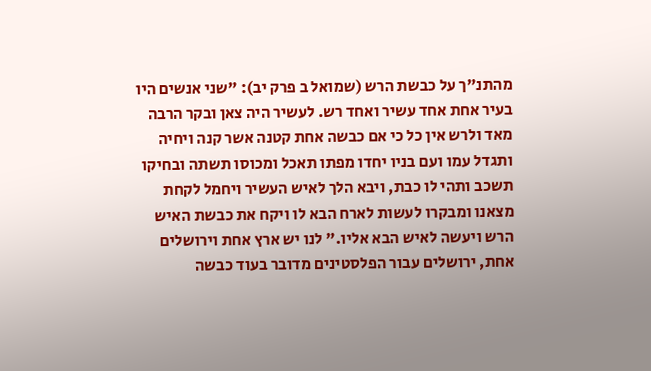מהתנ"ך על כבשת הרש (שמואל ב פרק יב): "שני אנשים היו בעיר אחת אחד עשיר ואחד רש. לעשיר היה צאן ובקר הרבה מאד ולרש אין כל כי אם כבשה אחת קטנה אשר קנה ויחיה ותגדל עמו ועם בניו יחדו מפתו תאכל ומכוסו תשתה ובחיקו תשכב ותהי לו כבת, ויבא הלך לאיש העשיר ויחמל לקחת מצאנו ומבקרו לעשות לארח הבא לו ויקח את כבשת האיש הרש ויעשה לאיש הבא אליו." לנו יש ארץ אחת וירושלים אחת, ירושלים עבור הפלסטינים מדובר בעוד כבשה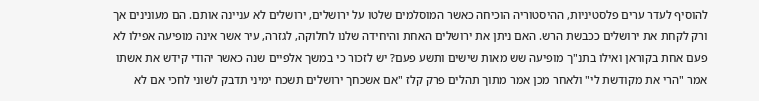להוסיף לעדר ערים פלסטיניות, ההיסטוריה הוכיחה כאשר המוסלמים שלטו על ירושלים, ירושלים לא עניינה אותם. הם מעונינים אך ורק לקחת את ירושלים ככבשת הרש. האם ניתן את ירושלים האחת והיחידה שלנו לחלוקה, לגזרה, עיר אשר אינה מופיעה אפילו לא פעם אחת בקוראן ואילו בתנ"ך מופיעה שש מאות שישים ותשע פעם? יש לזכור כי במשך אלפיים שנה כאשר יהודי קידש את אשתו אמר "הרי את מקודשת לי" ולאחר מכן אמר מתוך תהלים פרק קלז "אם אשכחך ירושלים תשכח ימיני תדבק לשוני לחכי אם לא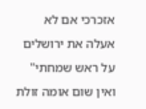אזכרכי אם לא אעלה את ירושלים על ראש שמחתי" ואין שום אומה זולת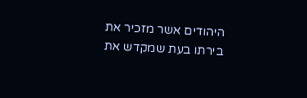היהודים אשר מזכיר את בירתו בעת שמקדש את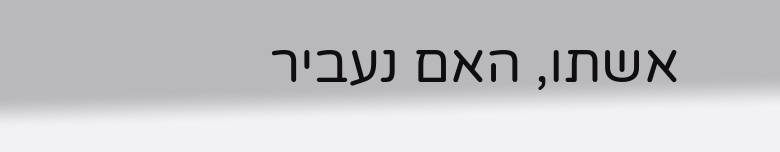אשתו, האם נעביר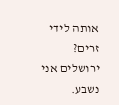אותה לידי זרים? ירושלים אני נשבע.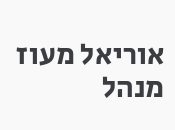אוריאל מעוז מנהל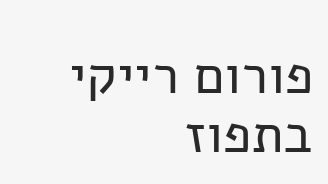פורום רייקי בתפוז